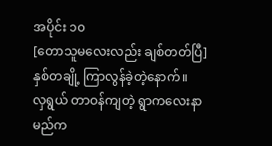အပိုင်း ၁၀
[တောသူမလေးလည်း ချစ်တတ်ပြီ]နှစ်တချို့ ကြာလွန်ခဲ့တဲ့နောက်။
လှရွယ် တာဝန်ကျတဲ့ ရွာကလေးနာမည်က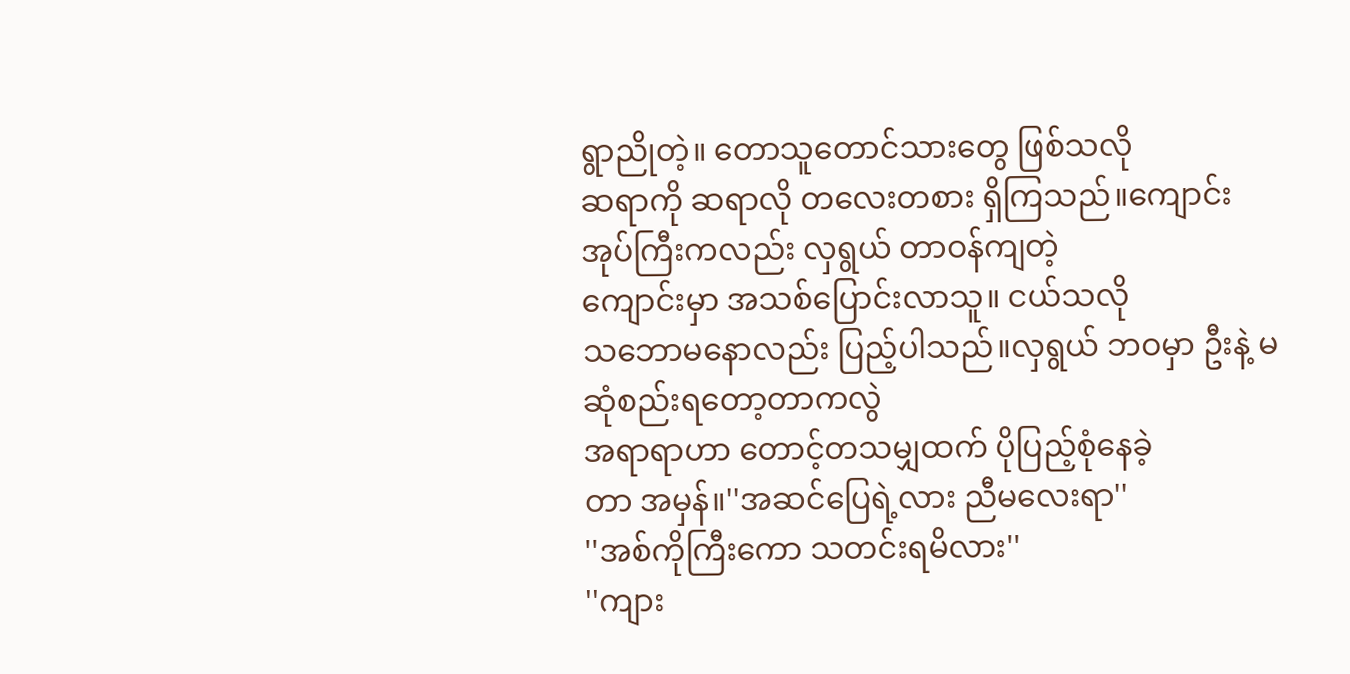ရွာညိုတဲ့။ တောသူတောင်သားတွေ ဖြစ်သလို
ဆရာကို ဆရာလို တလေးတစား ရှိကြသည်။ကျောင်းအုပ်ကြီးကလည်း လှရွယ် တာဝန်ကျတဲ့
ကျောင်းမှာ အသစ်ပြောင်းလာသူ။ ငယ်သလို
သဘောမနောလည်း ပြည့်ပါသည်။လှရွယ် ဘဝမှာ ဦးနဲ့ မဆုံစည်းရတော့တာကလွဲ
အရာရာဟာ တောင့်တသမျှထက် ပိုပြည့်စုံနေခဲ့
တာ အမှန်။''အဆင်ပြေရဲ့လား ညီမလေးရာ''
''အစ်ကိုကြီးကော သတင်းရမိလား''
''ကျား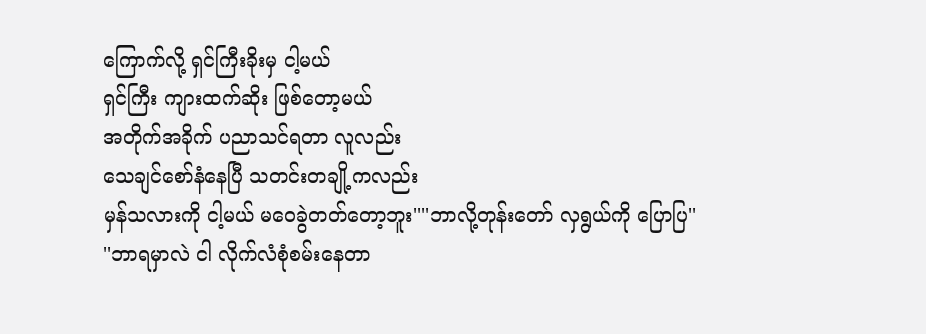ကြောက်လို့ ရှင်ကြီးခိုးမှ ငါ့မယ်
ရှင်ကြီး ကျားထက်ဆိုး ဖြစ်တော့မယ်
အတိုက်အခိုက် ပညာသင်ရတာ လူလည်း
သေချင်စော်နံနေပြီ သတင်းတချို့ကလည်း
မှန်သလားကို ငါ့မယ် မဝေခွဲတတ်တော့ဘူး''''ဘာလို့တုန်းတော် လှရွယ်ကို ပြောပြ''
''ဘာရမှာလဲ ငါ လိုက်လံစုံစမ်းနေတာ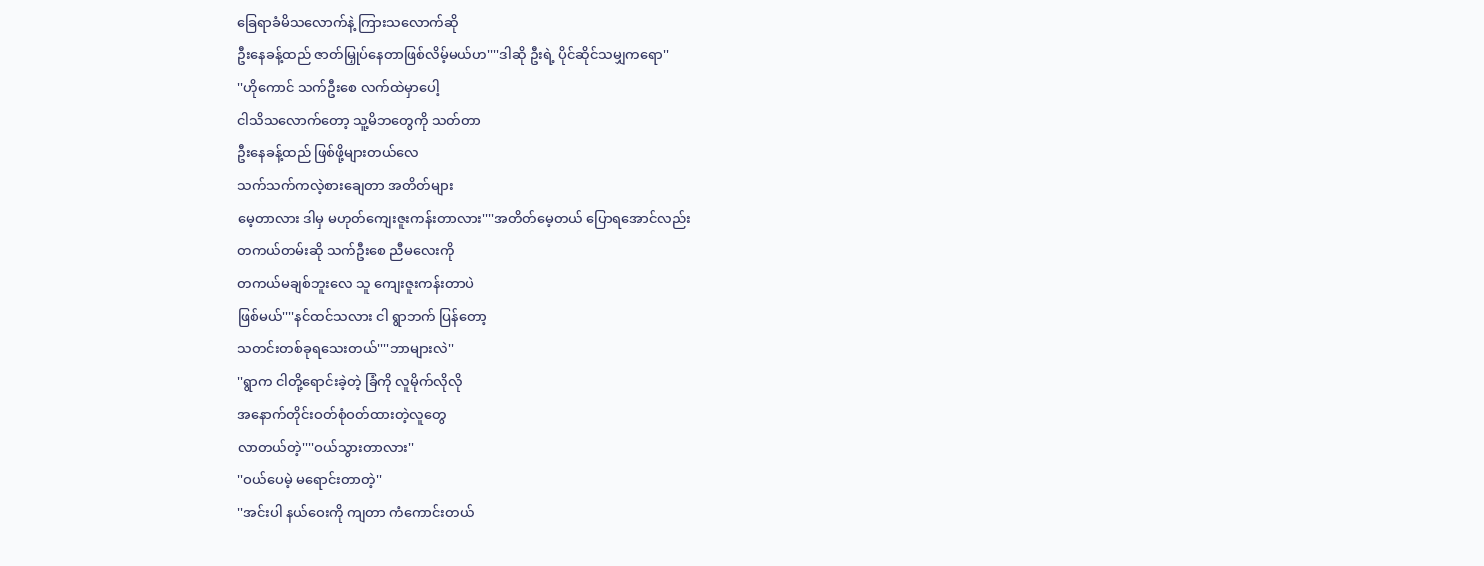ခြေရာခံမိသလောက်နဲ့ ကြားသလောက်ဆို
ဦးနေခန့်ထည် ဇာတ်မြှုပ်နေတာဖြစ်လိမ့်မယ်ဟ''''ဒါဆို ဦးရဲ့ ပိုင်ဆိုင်သမျှကရော''
''ဟိုကောင် သက်ဦးစေ လက်ထဲမှာပေါ့
ငါသိသလောက်တော့ သူ့မိဘတွေကို သတ်တာ
ဦးနေခန့်ထည် ဖြစ်ဖို့များတယ်လေ
သက်သက်ကလဲ့စားချေတာ အတိတ်များ
မေ့တာလား ဒါမှ မဟုတ်ကျေးဇူးကန်းတာလား''''အတိတ်မေ့တယ် ပြောရအောင်လည်း
တကယ်တမ်းဆို သက်ဦးစေ ညီမလေးကို
တကယ်မချစ်ဘူးလေ သူ ကျေးဇူးကန်းတာပဲ
ဖြစ်မယ်''''နင်ထင်သလား ငါ ရွာဘက် ပြန်တော့
သတင်းတစ်ခုရသေးတယ်''''ဘာများလဲ''
''ရွာက ငါတို့ရောင်းခဲ့တဲ့ ခြံကို လူမိုက်လိုလို
အနောက်တိုင်းဝတ်စုံဝတ်ထားတဲ့လူတွေ
လာတယ်တဲ့''''ဝယ်သွားတာလား''
''ဝယ်ပေမဲ့ မရောင်းတာတဲ့''
''အင်းပါ နယ်ဝေးကို ကျတာ ကံကောင်းတယ်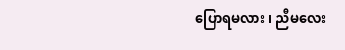ပြောရမလား ၊ ညီမလေး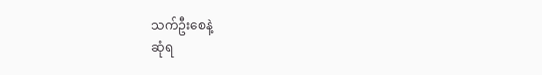သက်ဦးစေနဲ့
ဆုံရ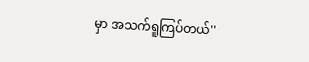မှာ အသက်ရူကြပ်တယ်''